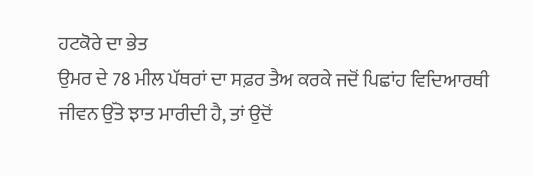ਹਟਕੋਰੇ ਦਾ ਭੇਤ
ਉਮਰ ਦੇ 78 ਮੀਲ ਪੱਥਰਾਂ ਦਾ ਸਫ਼ਰ ਤੈਅ ਕਰਕੇ ਜਦੋਂ ਪਿਛਾਂਹ ਵਿਦਿਆਰਥੀ ਜੀਵਨ ਉੱਤੇ ਝਾਤ ਮਾਰੀਦੀ ਹੈ, ਤਾਂ ਉਦੋਂ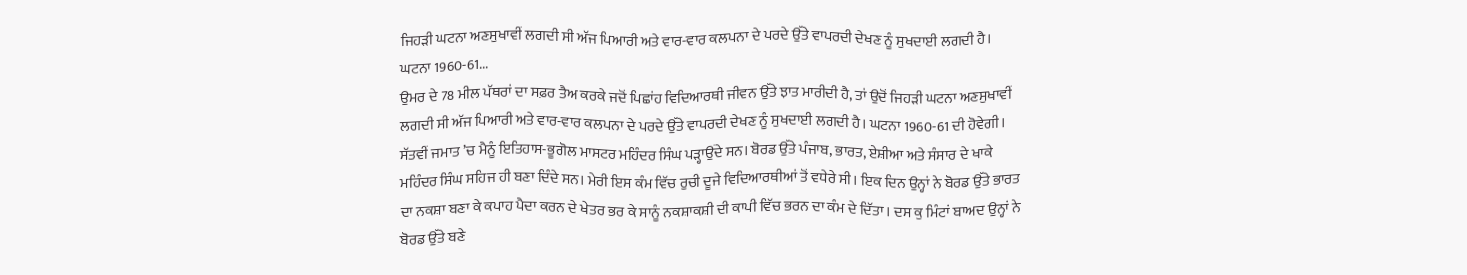ਜਿਹੜੀ ਘਟਨਾ ਅਣਸੁਖਾਵੀਂ ਲਗਦੀ ਸੀ ਅੱਜ ਪਿਆਰੀ ਅਤੇ ਵਾਰ-ਵਾਰ ਕਲਪਨਾ ਦੇ ਪਰਦੇ ਉੱਤੇ ਵਾਪਰਦੀ ਦੇਖਣ ਨੂੰ ਸੁਖਦਾਈ ਲਗਦੀ ਹੈ। ਘਟਨਾ 1960-61...
ਉਮਰ ਦੇ 78 ਮੀਲ ਪੱਥਰਾਂ ਦਾ ਸਫ਼ਰ ਤੈਅ ਕਰਕੇ ਜਦੋਂ ਪਿਛਾਂਹ ਵਿਦਿਆਰਥੀ ਜੀਵਨ ਉੱਤੇ ਝਾਤ ਮਾਰੀਦੀ ਹੈ, ਤਾਂ ਉਦੋਂ ਜਿਹੜੀ ਘਟਨਾ ਅਣਸੁਖਾਵੀਂ ਲਗਦੀ ਸੀ ਅੱਜ ਪਿਆਰੀ ਅਤੇ ਵਾਰ-ਵਾਰ ਕਲਪਨਾ ਦੇ ਪਰਦੇ ਉੱਤੇ ਵਾਪਰਦੀ ਦੇਖਣ ਨੂੰ ਸੁਖਦਾਈ ਲਗਦੀ ਹੈ। ਘਟਨਾ 1960-61 ਦੀ ਹੋਵੇਗੀ। ਸੱਤਵੀਂ ਜਮਾਤ ’ਚ ਮੈਨੂੰ ਇਤਿਹਾਸ-ਭੂਗੋਲ ਮਾਸਟਰ ਮਹਿੰਦਰ ਸਿੰਘ ਪੜ੍ਹਾਉਂਦੇ ਸਨ। ਬੋਰਡ ਉੱਤੇ ਪੰਜਾਬ, ਭਾਰਤ, ਏਸ਼ੀਆ ਅਤੇ ਸੰਸਾਰ ਦੇ ਖਾਕੇ ਮਹਿੰਦਰ ਸਿੰਘ ਸਹਿਜ ਹੀ ਬਣਾ ਦਿੰਦੇ ਸਨ। ਮੇਰੀ ਇਸ ਕੰਮ ਵਿੱਚ ਰੁਚੀ ਦੂਜੇ ਵਿਦਿਆਰਥੀਆਂ ਤੋਂ ਵਧੇਰੇ ਸੀ। ਇਕ ਦਿਨ ਉਨ੍ਹਾਂ ਨੇ ਬੋਰਡ ਉੱਤੇ ਭਾਰਤ ਦਾ ਨਕਸ਼ਾ ਬਣਾ ਕੇ ਕਪਾਹ ਪੈਦਾ ਕਰਨ ਦੇ ਖੇਤਰ ਭਰ ਕੇ ਸਾਨੂੰ ਨਕਸ਼ਾਕਸ਼ੀ ਦੀ ਕਾਪੀ ਵਿੱਚ ਭਰਨ ਦਾ ਕੰਮ ਦੇ ਦਿੱਤਾ। ਦਸ ਕੁ ਮਿੰਟਾਂ ਬਾਅਦ ਉਨ੍ਹਾਂ ਨੇ ਬੋਰਡ ਉੱਤੇ ਬਣੇ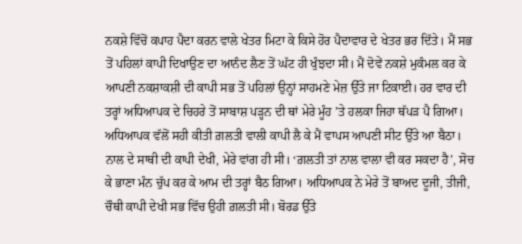ਨਕਸ਼ੇ ਵਿੱਚੋਂ ਕਪਾਹ ਪੈਦਾ ਕਰਨ ਵਾਲੇ ਖੇਤਰ ਮਿਟਾ ਕੇ ਕਿਸੇ ਹੋਰ ਪੈਦਾਵਾਰ ਦੇ ਖੇਤਰ ਭਰ ਦਿੱਤੇ। ਮੈਂ ਸਭ ਤੋਂ ਪਹਿਲਾਂ ਕਾਪੀ ਦਿਖਾਉਣ ਦਾ ਆਨੰਦ ਲੈਣ ਤੋਂ ਘੱਟ ਹੀ ਖੁੰਝਦਾ ਸੀ। ਮੈਂ ਦੋਵੇਂ ਨਕਸ਼ੇ ਮੁਕੰਮਲ ਕਰ ਕੇ ਆਪਣੀ ਨਕਸ਼ਾਕਸ਼ੀ ਦੀ ਕਾਪੀ ਸਭ ਤੋਂ ਪਹਿਲਾਂ ਉਨ੍ਹਾਂ ਸਾਹਮਣੇ ਮੇਜ਼ ਉੱਤੇ ਜਾ ਟਿਕਾਈ। ਹਰ ਵਾਰ ਦੀ ਤਰ੍ਹਾਂ ਅਧਿਆਪਕ ਦੇ ਚਿਹਰੇ ਤੋਂ ਸਾਬਾਸ਼ ਪੜ੍ਹਨ ਦੀ ਥਾਂ ਮੇਰੇ ਮੂੰਹ ’ਤੇ ਹਲਕਾ ਜਿਹਾ ਥੱਪੜ ਪੈ ਗਿਆ। ਅਧਿਆਪਕ ਵੱਲੋਂ ਸਹੀ ਕੀਤੀ ਗ਼ਲਤੀ ਵਾਲੀ ਕਾਪੀ ਲੈ ਕੇ ਮੈਂ ਵਾਪਸ ਆਪਣੀ ਸੀਟ ਉੱਤੇ ਆ ਬੈਠਾ। ਨਾਲ ਦੇ ਸਾਥੀ ਦੀ ਕਾਪੀ ਦੇਖੀ, ਮੇਰੇ ਵਾਂਗ ਹੀ ਸੀ। ‘ਗ਼ਲਤੀ ਤਾਂ ਨਾਲ ਵਾਲਾ ਵੀ ਕਰ ਸਕਦਾ ਹੈ’, ਸੋਚ ਕੇ ਭਾਣਾ ਮੰਨ ਚੁੱਪ ਕਰ ਕੇ ਆਮ ਦੀ ਤਰ੍ਹਾਂ ਬੈਠ ਗਿਆ। ਅਧਿਆਪਕ ਨੇ ਮੇਰੇ ਤੋਂ ਬਾਅਦ ਦੂਜੀ, ਤੀਜੀ, ਚੌਥੀ ਕਾਪੀ ਦੇਖੀ ਸਭ ਵਿੱਚ ਉਹੀ ਗ਼ਲਤੀ ਸੀ। ਬੋਰਡ ਉੱਤੇ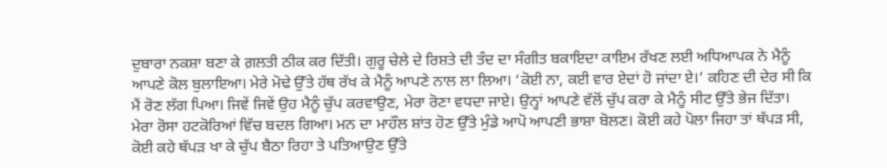ਦੁਬਾਰਾ ਨਕਸ਼ਾ ਬਣਾ ਕੇ ਗ਼ਲਤੀ ਠੀਕ ਕਰ ਦਿੱਤੀ। ਗੁਰੂ ਚੇਲੇ ਦੇ ਰਿਸ਼ਤੇ ਦੀ ਤੰਦ ਦਾ ਸੰਗੀਤ ਬਕਾਇਦਾ ਕਾਇਮ ਰੱਖਣ ਲਈ ਅਧਿਆਪਕ ਨੇ ਮੈਨੂੰ ਆਪਣੇ ਕੋਲ ਬੁਲਾਇਆ। ਮੇਰੇ ਮੋਢੇ ਉੱਤੇ ਹੱਥ ਰੱਖ ਕੇ ਮੈਨੂੰ ਆਪਣੇ ਨਾਲ ਲਾ ਲਿਆ। ‘ਕੋਈ ਨਾ, ਕਈ ਵਾਰ ਏਦਾਂ ਹੋ ਜਾਂਦਾ ਏ।’ ਕਹਿਣ ਦੀ ਦੇਰ ਸੀ ਕਿ ਮੈਂ ਰੋਣ ਲੱਗ ਪਿਆ। ਜਿਵੇਂ ਜਿਵੇਂ ਉਹ ਮੈਨੂੰ ਚੁੱਪ ਕਰਵਾਉਣ, ਮੇਰਾ ਰੋਣਾ ਵਧਦਾ ਜਾਏ। ਉਨ੍ਹਾਂ ਆਪਣੇ ਵੱਲੋਂ ਚੁੱਪ ਕਰਾ ਕੇ ਮੈਨੂੰ ਸੀਟ ਉੱਤੇ ਭੇਜ ਦਿੱਤਾ। ਮੇਰਾ ਰੋਸਾ ਹਟਕੋਰਿਆਂ ਵਿੱਚ ਬਦਲ ਗਿਆ। ਮਨ ਦਾ ਮਾਹੌਲ ਸ਼ਾਂਤ ਹੋਣ ਉੱਤੇ ਮੁੰਡੇ ਆਪੋ ਆਪਣੀ ਭਾਸ਼ਾ ਬੋਲਣ। ਕੋਈ ਕਹੇ ਪੋਲਾ ਜਿਹਾ ਤਾਂ ਥੱਪੜ ਸੀ, ਕੋਈ ਕਹੇ ਥੱਪੜ ਖਾ ਕੇ ਚੁੱਪ ਬੈਠਾ ਰਿਹਾ ਤੇ ਪਤਿਆਉਣ ਉੱਤੇ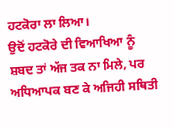ਹਟਕੋਰਾ ਲਾ ਲਿਆ।
ਉਦੋਂ ਹਟਕੋਰੇ ਦੀ ਵਿਆਖਿਆ ਨੂੰ ਸ਼ਬਦ ਤਾਂ ਅੱਜ ਤਕ ਨਾ ਮਿਲੇ, ਪਰ ਅਧਿਆਪਕ ਬਣ ਕੇ ਅਜਿਹੀ ਸਥਿਤੀ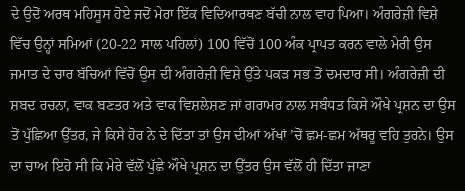ਦੇ ਉਦੋਂ ਅਰਥ ਮਹਿਸੂਸ ਹੋਏ ਜਦੋਂ ਮੇਰਾ ਇੱਕ ਵਿਦਿਆਰਥਣ ਬੱਚੀ ਨਾਲ ਵਾਹ ਪਿਆ। ਅੰਗਰੇਜ਼ੀ ਵਿਸ਼ੇ ਵਿੱਚ ਉਨ੍ਹਾਂ ਸਮਿਆਂ (20-22 ਸਾਲ ਪਹਿਲਾਂ) 100 ਵਿੱਚੋਂ 100 ਅੰਕ ਪ੍ਰਾਪਤ ਕਰਨ ਵਾਲੇ ਮੇਰੀ ਉਸ ਜਮਾਤ ਦੇ ਚਾਰ ਬੱਚਿਆਂ ਵਿੱਚੋਂ ਉਸ ਦੀ ਅੰਗਰੇਜ਼ੀ ਵਿਸ਼ੇ ਉੱਤੇ ਪਕੜ ਸਭ ਤੋਂ ਦਮਦਾਰ ਸੀ। ਅੰਗਰੇਜ਼ੀ ਦੀ ਸ਼ਬਦ ਰਚਨਾ, ਵਾਕ ਬਣਤਰ ਅਤੇ ਵਾਕ ਵਿਸ਼ਲੇਸ਼ਣ ਜਾਂ ਗਰਾਮਰ ਨਾਲ ਸਬੰਧਤ ਕਿਸੇ ਔਖੇ ਪ੍ਰਸ਼ਨ ਦਾ ਉਸ ਤੋਂ ਪੁੱਛਿਆ ਉੱਤਰ, ਜੇ ਕਿਸੇ ਹੋਰ ਨੇ ਦੇ ਦਿੱਤਾ ਤਾਂ ਉਸ ਦੀਆਂ ਅੱਖਾਂ ’ਚੋਂ ਛਮ-ਛਮ ਅੱਥਰੂ ਵਹਿ ਤੁਰਨੇ। ਉਸ ਦਾ ਚਾਅ ਇਹੋ ਸੀ ਕਿ ਮੇਰੇ ਵੱਲੋਂ ਪੁੱਛੇ ਔਖੇ ਪ੍ਰਸ਼ਨ ਦਾ ਉੱਤਰ ਉਸ ਵੱਲੋਂ ਹੀ ਦਿੱਤਾ ਜਾਣਾ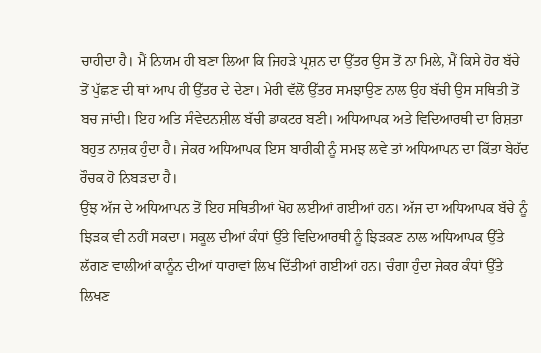ਚਾਹੀਦਾ ਹੈ। ਮੈਂ ਨਿਯਮ ਹੀ ਬਣਾ ਲਿਆ ਕਿ ਜਿਹੜੇ ਪ੍ਰਸ਼ਨ ਦਾ ਉੱਤਰ ਉਸ ਤੋਂ ਨਾ ਮਿਲੇ, ਮੈਂ ਕਿਸੇ ਹੋਰ ਬੱਚੇ ਤੋਂ ਪੁੱਛਣ ਦੀ ਥਾਂ ਆਪ ਹੀ ਉੱਤਰ ਦੇ ਦੇਣਾ। ਮੇਰੀ ਵੱਲੋਂ ਉੱਤਰ ਸਮਝਾਉਣ ਨਾਲ ਉਹ ਬੱਚੀ ਉਸ ਸਥਿਤੀ ਤੋਂ ਬਚ ਜਾਂਦੀ। ਇਹ ਅਤਿ ਸੰਵੇਦਨਸ਼ੀਲ ਬੱਚੀ ਡਾਕਟਰ ਬਣੀ। ਅਧਿਆਪਕ ਅਤੇ ਵਿਦਿਆਰਥੀ ਦਾ ਰਿਸ਼ਤਾ ਬਹੁਤ ਨਾਜ਼ਕ ਹੁੰਦਾ ਹੈ। ਜੇਕਰ ਅਧਿਆਪਕ ਇਸ ਬਾਰੀਕੀ ਨੂੰ ਸਮਝ ਲਵੇ ਤਾਂ ਅਧਿਆਪਨ ਦਾ ਕਿੱਤਾ ਬੇਹੱਦ ਰੌਚਕ ਹੋ ਨਿਬੜਦਾ ਹੈ।
ਉਂਝ ਅੱਜ ਦੇ ਅਧਿਆਪਨ ਤੋਂ ਇਹ ਸਥਿਤੀਆਂ ਖੋਹ ਲਈਆਂ ਗਈਆਂ ਹਨ। ਅੱਜ ਦਾ ਅਧਿਆਪਕ ਬੱਚੇ ਨੂੰ ਝਿੜਕ ਵੀ ਨਹੀਂ ਸਕਦਾ। ਸਕੂਲ ਦੀਆਂ ਕੰਧਾਂ ਉੱਤੇ ਵਿਦਿਆਰਥੀ ਨੂੰ ਝਿੜਕਣ ਨਾਲ ਅਧਿਆਪਕ ਉੱਤੇ ਲੱਗਣ ਵਾਲੀਆਂ ਕਾਨੂੰਨ ਦੀਆਂ ਧਾਰਾਵਾਂ ਲਿਖ ਦਿੱਤੀਆਂ ਗਈਆਂ ਹਨ। ਚੰਗਾ ਹੁੰਦਾ ਜੇਕਰ ਕੰਧਾਂ ਉੱਤੇ ਲਿਖਣ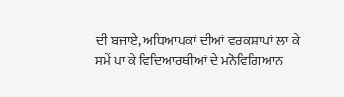ਦੀ ਬਜਾਏ, ਅਧਿਆਪਕਾਂ ਦੀਆਂ ਵਰਕਸ਼ਾਪਾਂ ਲਾ ਕੇ ਸਮੇਂ ਪਾ ਕੇ ਵਿਦਿਆਰਥੀਆਂ ਦੇ ਮਨੋਵਿਗਿਆਨ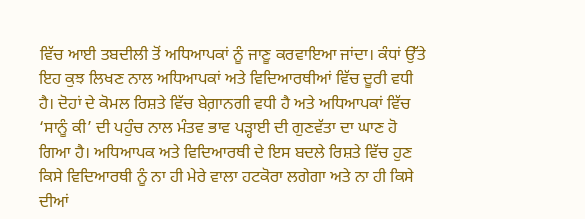ਵਿੱਚ ਆਈ ਤਬਦੀਲੀ ਤੋਂ ਅਧਿਆਪਕਾਂ ਨੂੰ ਜਾਣੂ ਕਰਵਾਇਆ ਜਾਂਦਾ। ਕੰਧਾਂ ਉੱਤੇ ਇਹ ਕੁਝ ਲਿਖਣ ਨਾਲ ਅਧਿਆਪਕਾਂ ਅਤੇ ਵਿਦਿਆਰਥੀਆਂ ਵਿੱਚ ਦੂਰੀ ਵਧੀ ਹੈ। ਦੋਹਾਂ ਦੇ ਕੋਮਲ ਰਿਸ਼ਤੇ ਵਿੱਚ ਬੇਗ਼ਾਨਗੀ ਵਧੀ ਹੈ ਅਤੇ ਅਧਿਆਪਕਾਂ ਵਿੱਚ ‘ਸਾਨੂੰ ਕੀ’ ਦੀ ਪਹੁੰਚ ਨਾਲ ਮੰਤਵ ਭਾਵ ਪੜ੍ਹਾਈ ਦੀ ਗੁਣਵੱਤਾ ਦਾ ਘਾਣ ਹੋ ਗਿਆ ਹੈ। ਅਧਿਆਪਕ ਅਤੇ ਵਿਦਿਆਰਥੀ ਦੇ ਇਸ ਬਦਲੇ ਰਿਸ਼ਤੇ ਵਿੱਚ ਹੁਣ ਕਿਸੇ ਵਿਦਿਆਰਥੀ ਨੂੰ ਨਾ ਹੀ ਮੇਰੇ ਵਾਲਾ ਹਟਕੋਰਾ ਲਗੇਗਾ ਅਤੇ ਨਾ ਹੀ ਕਿਸੇ ਦੀਆਂ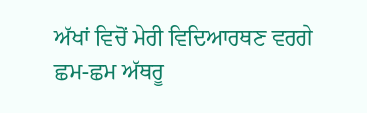ਅੱਖਾਂ ਵਿਚੋਂ ਮੇਰੀ ਵਿਦਿਆਰਥਣ ਵਰਗੇ ਛਮ-ਛਮ ਅੱਥਰੂ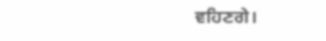ਵਹਿਣਗੇ।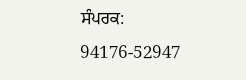ਸੰਪਰਕ: 94176-52947